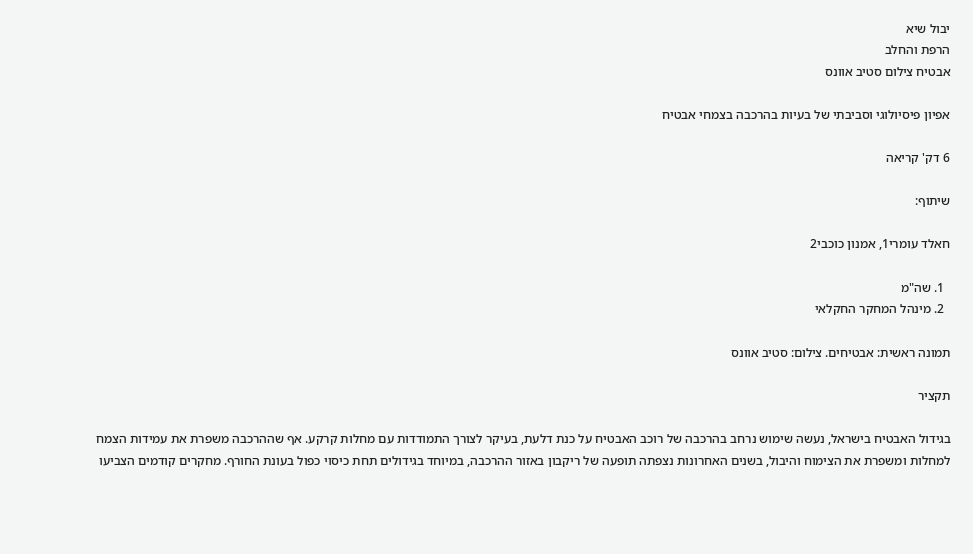יבול שיא
הרפת והחלב
אבטיח צילום סטיב אוונס

אפיון פיסיולוגי וסביבתי של בעיות בהרכבה בצמחי אבטיח

6 דק' קריאה

שיתוף:

חאלד עומרי1, אמנון כוכבי2

  1. שה"מ
  2. מינהל המחקר החקלאי

תמונה ראשית: אבטיחים. צילום: סטיב אוונס

תקציר

בגידול האבטיח בישראל, נעשה שימוש נרחב בהרכבה של רוכב האבטיח על כנת דלעת, בעיקר לצורך התמודדות עם מחלות קרקע. אף שההרכבה משפרת את עמידות הצמח למחלות ומשפרת את הצימוח והיבול, בשנים האחרונות נצפתה תופעה של ריקבון באזור ההרכבה, במיוחד בגידולים תחת כיסוי כפול בעונת החורף. מחקרים קודמים הצביעו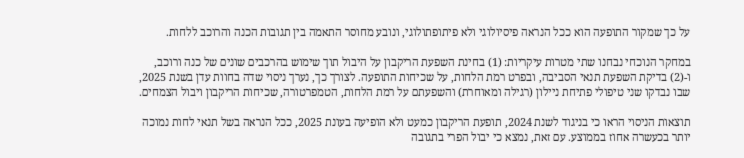על כך שמקור התופעה הוא ככל הנראה פיסיולוגי ולא פיתופתולוגי, ונובע מחוסר התאמה בין תגובות הכנה והרוכב ללחות.

במחקר הנוכחי נבחנו שתי מטרות עיקריות: (1) בחינת השפעת הריקבון על היבול תוך שימוש בהרכבים שונים של כנה ורוכב, ו-(2) בדיקת השפעת תנאי הסביבה, ובפרט רמת הלחות, על שכיחות התופעה. לצורך כך, נערך ניסוי שדה בחוות עדן בשנת 2025, שבו נבדקו שני טיפולי פתיחת ניילון (רגילה ומאוחרת) והשפעתם על רמת הלחות, הטמפרטורה, שכיחות הריקבון ויבול הצמחים.

תוצאות הניסוי הראו כי בניגוד לשנת 2024, תופעת הריקבון כמעט ולא הופיעה בעונת 2025, ככל הנראה בשל תנאי לחות נמוכה יותר בכעשרה אחוז בממוצע. עם זאת, נמצא כי יבול הפרי בתגובה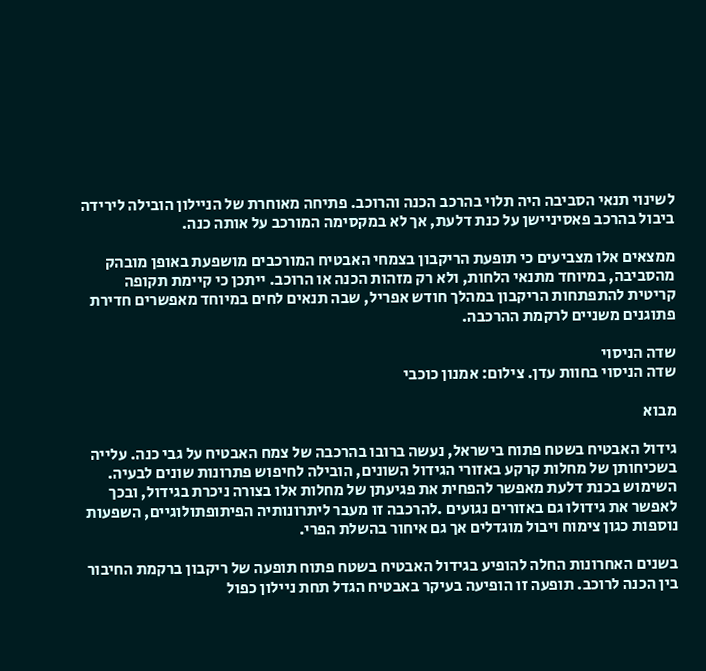לשינוי תנאי הסביבה היה תלוי בהרכב הכנה והרוכב. פתיחה מאוחרת של הניילון הובילה לירידה ביבול בהרכב פאסיניישן על כנת דלעת, אך לא במקסימה המורכב על אותה כנה.

ממצאים אלו מצביעים כי תופעת הריקבון בצמחי האבטיח המורכבים מושפעת באופן מובהק מהסביבה, במיוחד מתנאי הלחות, ולא רק מזהות הכנה או הרוכב. ייתכן כי קיימת תקופה קריטית להתפתחות הריקבון במהלך חודש אפריל, שבה תנאים לחים במיוחד מאפשרים חדירת פתוגנים משניים לרקמת ההרכבה.

שדה הניסוי
שדה הניסוי בחוות עדן. צילום: אמנון כוכבי

מבוא

גידול האבטיח בשטח פתוח בישראל, נעשה ברובו בהרכבה של צמח האבטיח על גבי כנה. עלייה בשכיחותן של מחלות קרקע באזורי הגידול השונים, הובילה לחיפוש פתרונות שונים לבעיה. השימוש בכנת דלעת מאפשר להפחית את פגיעתן של מחלות אלו בצורה ניכרת בגידול, ובכך לאפשר את גידולו גם באזורים נגועים .להרכבה זו מעבר ליתרונותיה הפיתופתולוגיים, השפעות נוספות כגון צימוח ויבול מוגדלים אך גם איחור בהשלת הפרי.

בשנים האחרונות החלה להופיע בגידול האבטיח בשטח פתוח תופעה של ריקבון ברקמת החיבור בין הכנה לרוכב. תופעה זו הופיעה בעיקר באבטיח הגדל תחת ניילון כפול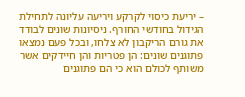– יריעת כיסוי לקרקע ויריעה עליונה לתחילת הגידול בחודשי החורף. ניסיונות שונים לבודד את גורם הריקבון לא צלחו, ובכל פעם נמצאו פתוגנים שונים: הן פטריות והן חיידקים אשר משותף לכולם הוא כי הם פתוגנים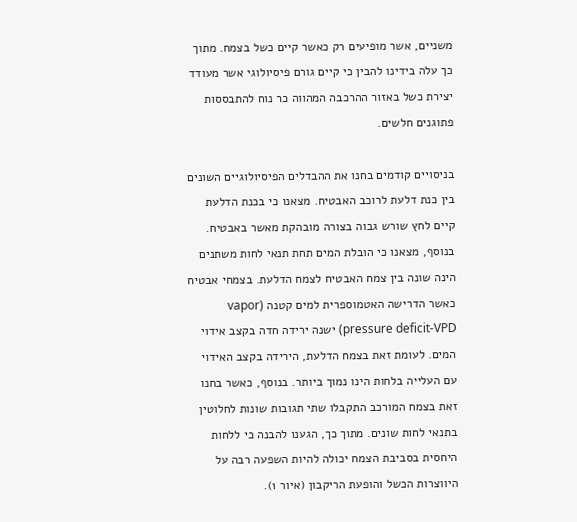משניים, אשר מופיעים רק כאשר קיים כשל בצמח. מתוך כך עלה בידינו להבין כי קיים גורם פיסיולוגי אשר מעודד יצירת כשל באזור ההרכבה המהווה כר נוח להתבססות פתוגנים חלשים.

בניסויים קודמים בחנו את ההבדלים הפיסיולוגיים השונים בין כנת דלעת לרוכב האבטיח. מצאנו כי בכנת הדלעת קיים לחץ שורש גבוה בצורה מובהקת מאשר באבטיח. בנוסף, מצאנו כי הובלת המים תחת תנאי לחות משתנים הינה שונה בין צמח האבטיח לצמח הדלעת. בצמחי אבטיח כאשר הדרישה האטמוספרית למים קטנה (vapor pressure deficit-VPD) ישנה ירידה חדה בקצב אידוי המים. לעומת זאת בצמח הדלעת, הירידה בקצב האידוי עם העלייה בלחות הינו נמוך ביותר. בנוסף, כאשר בחנו זאת בצמח המורכב התקבלו שתי תגובות שונות לחלוטין בתנאי לחות שונים. מתוך כך, הגענו להבנה כי ללחות היחסית בסביבת הצמח יכולה להיות השפעה רבה על היווצרות הכשל והופעת הריקבון (איור 1).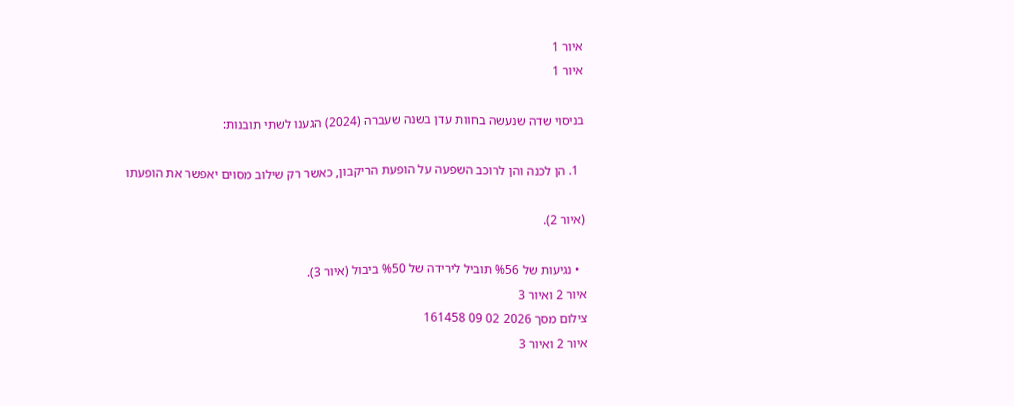איור 1
איור 1

בניסוי שדה שנעשה בחוות עדן בשנה שעברה (2024) הגענו לשתי תובנות:

  1. הן לכנה והן לרוכב השפעה על הופעת הריקבון, כאשר רק שילוב מסוים יאפשר את הופעתו

(איור 2).

  • נגיעות של %56 תוביל לירידה של %50 ביבול (איור 3).
איור 2 ואיור 3
צילום מסך 2026 02 09 161458
איור 2 ואיור 3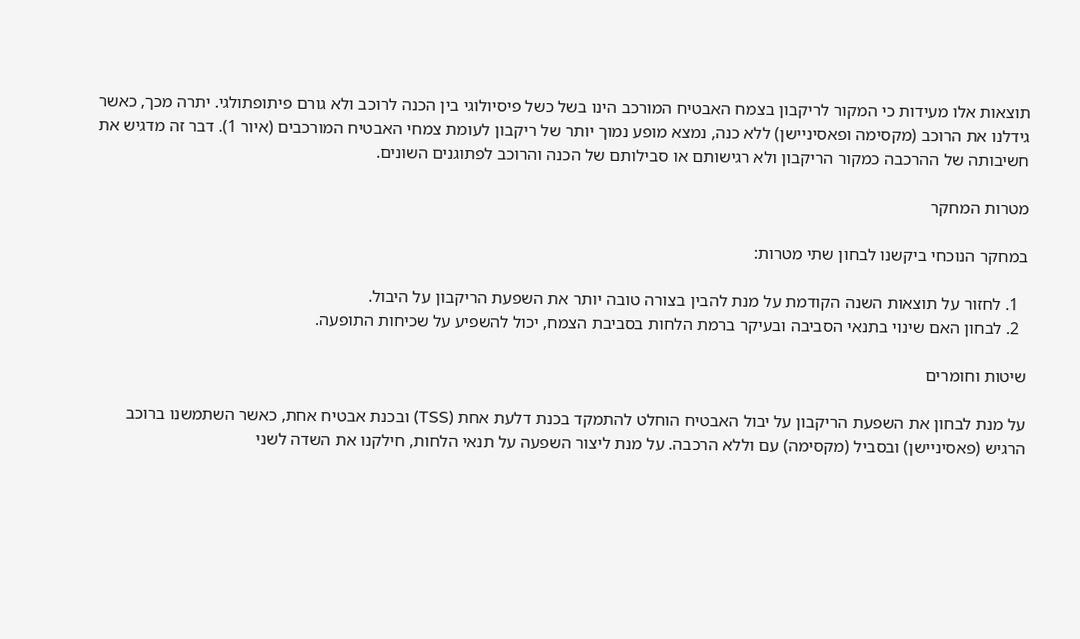תוצאות אלו מעידות כי המקור לריקבון בצמח האבטיח המורכב הינו בשל כשל פיסיולוגי בין הכנה לרוכב ולא גורם פיתופתולגי. יתרה מכך, כאשר גידלנו את הרוכב (מקסימה ופאסיניישן) ללא כנה, נמצא מופע נמוך יותר של ריקבון לעומת צמחי האבטיח המורכבים (איור 1). דבר זה מדגיש את חשיבותה של ההרכבה כמקור הריקבון ולא רגישותם או סבילותם של הכנה והרוכב לפתוגנים השונים.

מטרות המחקר

במחקר הנוכחי ביקשנו לבחון שתי מטרות:

  1. לחזור על תוצאות השנה הקודמת על מנת להבין בצורה טובה יותר את השפעת הריקבון על היבול.
  2. לבחון האם שינוי בתנאי הסביבה ובעיקר ברמת הלחות בסביבת הצמח, יכול להשפיע על שכיחות התופעה.

שיטות וחומרים

על מנת לבחון את השפעת הריקבון על יבול האבטיח הוחלט להתמקד בכנת דלעת אחת (TSS) ובכנת אבטיח אחת, כאשר השתמשנו ברוכב הרגיש (פאסיניישן) ובסביל (מקסימה) עם וללא הרכבה. על מנת ליצור השפעה על תנאי הלחות, חילקנו את השדה לשני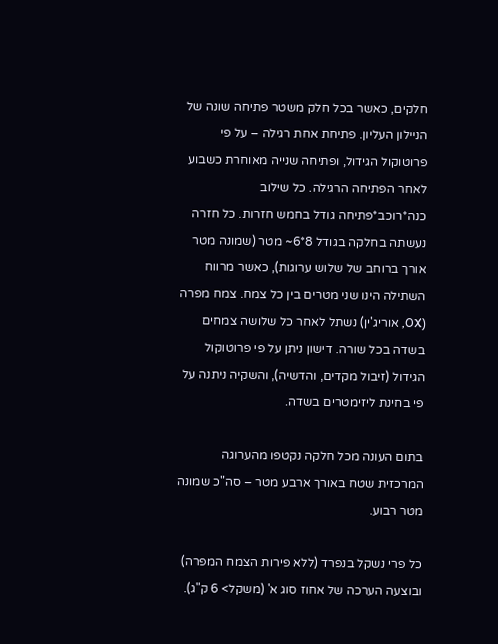חלקים, כאשר בכל חלק משטר פתיחה שונה של הניילון העליון. פתיחת אחת רגילה – על פי פרוטוקול הגידול, ופתיחה שנייה מאוחרת כשבוע לאחר הפתיחה הרגילה. כל שילוב כנה*רוכב*פתיחה גודל בחמש חזרות. כל חזרה נעשתה בחלקה בגודל 8*6~ מטר (שמונה מטר אורך ברוחב של שלוש ערוגות), כאשר מרווח השתילה הינו שני מטרים בין כל צמח. צמח מפרה (OX, אוריג'ין) נשתל לאחר כל שלושה צמחים בשדה בכל שורה. דישון ניתן על פי פרוטוקול הגידול (זיבול מקדים, והדשיה), והשקיה ניתנה על פי בחינת ליזימטרים בשדה.

בתום העונה מכל חלקה נקטפו מהערוגה המרכזית שטח באורך ארבע מטר – סה"כ שמונה מטר רבוע.

כל פרי נשקל בנפרד (ללא פירות הצמח המפרה) ובוצעה הערכה של אחוז סוג א' (משקל> 6 ק"ג).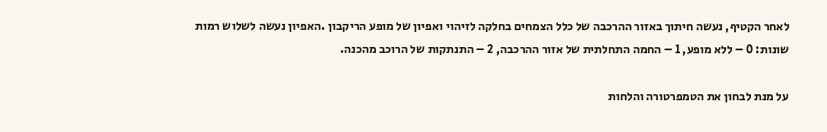לאחר הקטיף, נעשה חיתוך באזור ההרכבה של כלל הצמחים בחלקה לזיהוי ואפיון של מופע הריקבון .האפיון נעשה לשלוש רמות שונות: 0 – ללא מופע, 1 – החמה התחלתית של אזור ההרכבה, 2 – התנתקות של הרוכב מהכנה.

על מנת לבחון את הטמפרטורה והלחות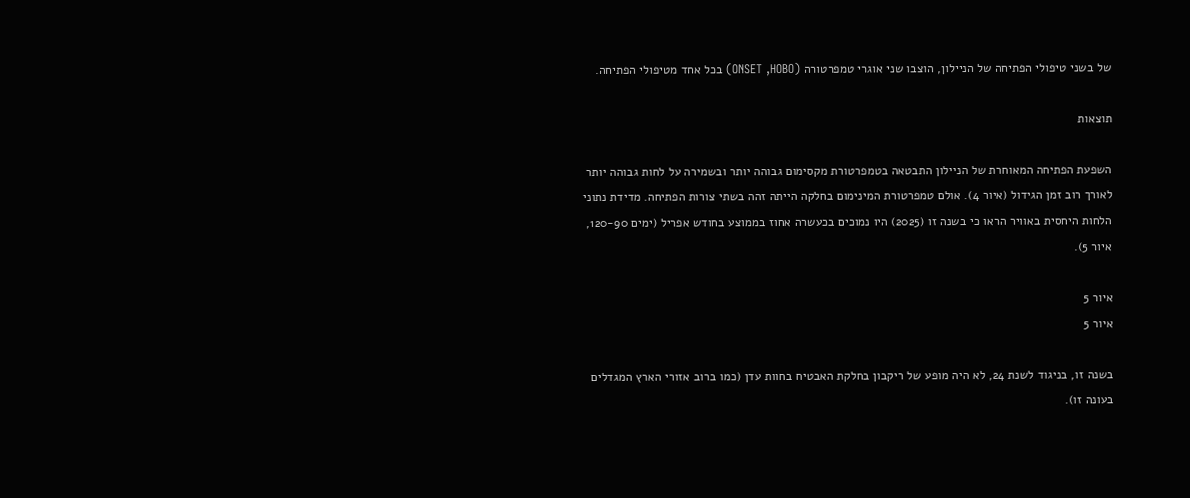של בשני טיפולי הפתיחה של הניילון, הוצבו שני אוגרי טמפרטורה (ONSET ,HOBO) בכל אחד מטיפולי הפתיחה.

תוצאות

השפעת הפתיחה המאוחרת של הניילון התבטאה בטמפרטורת מקסימום גבוהה יותר ובשמירה על לחות גבוהה יותר לאורך רוב זמן הגידול (איור 4). אולם טמפרטורת המינימום בחלקה הייתה זהה בשתי צורות הפתיחה. מדידת נתוני הלחות היחסית באוויר הראו כי בשנה זו (2025) היו נמוכים בכעשרה אחוז בממוצע בחודש אפריל (ימים 120-90, איור 5).

איור 5
איור 5

בשנה זו, בניגוד לשנת 24, לא היה מופע של ריקבון בחלקת האבטיח בחוות עדן (כמו ברוב אזורי הארץ המגדלים בעונה זו).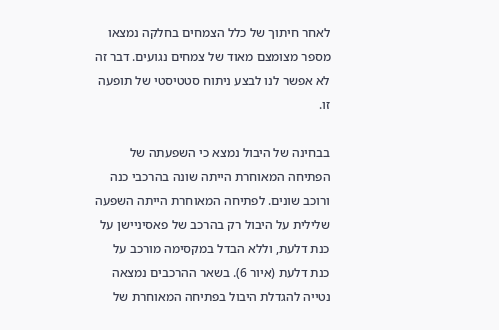לאחר חיתוך של כלל הצמחים בחלקה נמצאו מספר מצומצם מאוד של צמחים נגועים. דבר זה לא אפשר לנו לבצע ניתוח סטטיסטי של תופעה זו.

בבחינה של היבול נמצא כי השפעתה של הפתיחה המאוחרת הייתה שונה בהרכבי כנה ורוכב שונים. לפתיחה המאוחרת הייתה השפעה שלילית על היבול רק בהרכב של פאסיניישן על כנת דלעת, וללא הבדל במקסימה מורכב על כנת דלעת (איור 6). בשאר ההרכבים נמצאה נטייה להגדלת היבול בפתיחה המאוחרת של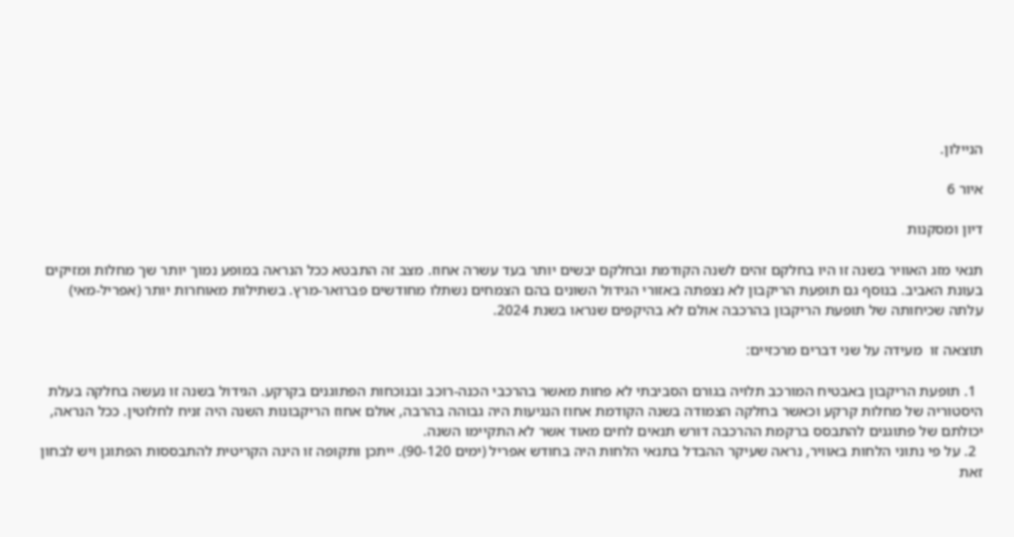הניילון.

איור 6

דיון ומסקנות

תנאי מזג האוויר בשנה זו היו בחלקם זהים לשנה הקודמת ובחלקם יבשים יותר בעד עשרה אחוז. מצב זה התבטא ככל הנראה במופע נמוך יותר שך מחלות ומזיקים בעונת האביב. בנוסף גם תופעת הריקבון לא נצפתה באזורי הגידול השונים בהם הצמחים נשתלו מחודשים פברואר-מרץ. בשתילות מאוחרות יותר (אפריל-מאי) עלתה שכיחותה של תופעת הריקבון בהרכבה אולם לא בהיקפים שנראו בשנת 2024.

תוצאה זו  מעידה על שני דברים מרכזיים:

  1. תופעת הריקבון באבטיח המורכב תלויה בגורם הסביבתי לא פחות מאשר בהרכבי הכנה-רוכב ובנוכחות הפתוגנים בקרקע. הגידול בשנה זו נעשה בחלקה בעלת היסטוריה של מחלות קרקע וכאשר בחלקה הצמודה בשנה הקודמת אחוז הנגיעות היה גבוהה בהרבה, אולם אחוז הריקבונות השנה היה זניח לחלוטין. ככל הנראה, יכולתם של פתוגנים להתבסס ברקמת ההרכבה דורש תנאים לחים מאוד אשר לא התקיימו השנה.
  2. על פי נתוני הלחות באוויר, נראה שעיקר ההבדל בתנאי הלחות היה בחודש אפריל (ימים 90-120). ייתכן ותקופה זו הינה הקריטית להתבססות הפתוגן ויש לבחון זאת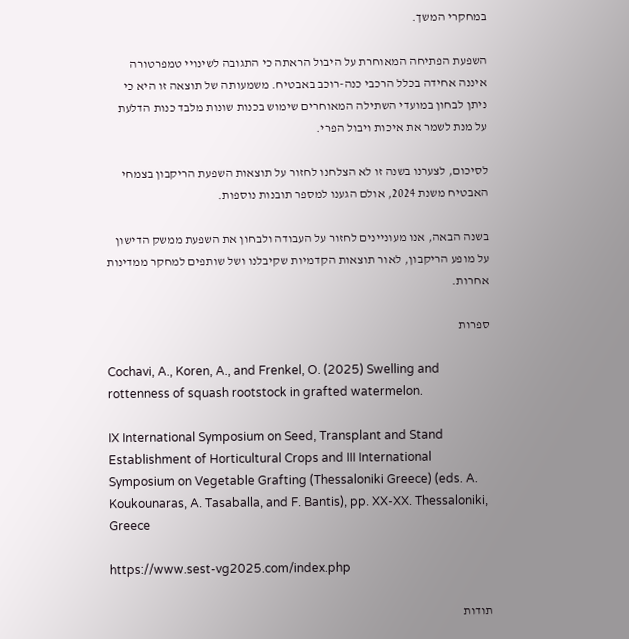במחקרי המשך.

השפעת הפתיחה המאוחרת על היבול הראתה כי התגובה לשינויי טמפרטורה איננה אחידה בכלל הרכבי כנה-רוכב באבטיח. משמעותה של תוצאה זו היא כי ניתן לבחון במועדי השתילה המאוחרים שימוש בכנות שונות מלבד כנות הדלעת על מנת לשמר את איכות ויבול הפרי.

לסיכום, לצערנו בשנה זו לא הצלחנו לחזור על תוצאות השפעת הריקבון בצמחי האבטיח משנת 2024, אולם הגענו למספר תובנות נוספות.

בשנה הבאה, אנו מעוניינים לחזור על העבודה ולבחון את השפעת ממשק הדישון על מופע הריקבון, לאור תוצאות הקדמיות שקיבלנו ושל שותפים למחקר ממדינות אחרות.

ספרות

Cochavi, A., Koren, A., and Frenkel, O. (2025) Swelling and rottenness of squash rootstock in grafted watermelon.

IX International Symposium on Seed, Transplant and Stand Establishment of Horticultural Crops and III International Symposium on Vegetable Grafting (Thessaloniki Greece) (eds. A. Koukounaras, A. Tasaballa, and F. Bantis), pp. XX-XX. Thessaloniki, Greece

https://www.sest-vg2025.com/index.php

תודות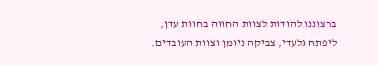ברצוננו להודות לצוות החווה בחוות עדן, ליפתח גלעדי, צביקה ניומן וצוות העובדים.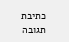כתיבת תגובה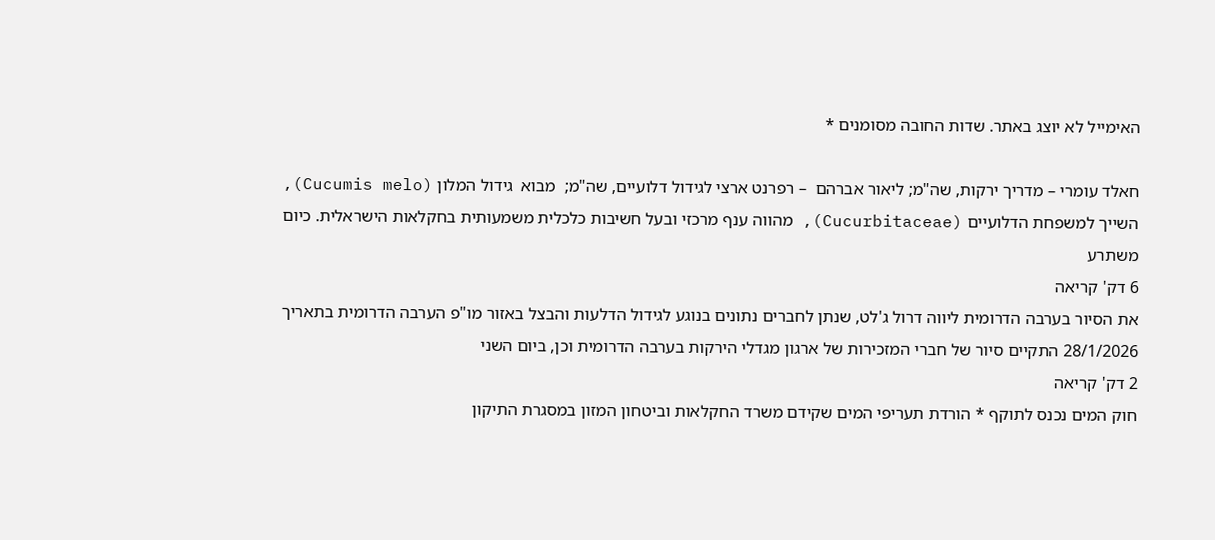האימייל לא יוצג באתר. שדות החובה מסומנים *

חאלד עומרי – מדריך ירקות, שה"מ; ליאור אברהם  – רפרנט ארצי לגידול דלועיים, שה"מ;  מבוא  גידול המלון (Cucumis melo), השייך למשפחת הדלועיים (Cucurbitaceae), מהווה ענף מרכזי ובעל חשיבות כלכלית משמעותית בחקלאות הישראלית. כיום משתרע
6 דק' קריאה
את הסיור בערבה הדרומית ליווה דרול ג'לט, שנתן לחברים נתונים בנוגע לגידול הדלעות והבצל באזור מו"פ הערבה הדרומית בתאריך 28/1/2026 התקיים סיור של חברי המזכירות של ארגון מגדלי הירקות בערבה הדרומית וכן, ביום השני
2 דק' קריאה
חוק המים נכנס לתוקף * הורדת תעריפי המים שקידם משרד החקלאות וביטחון המזון במסגרת התיקון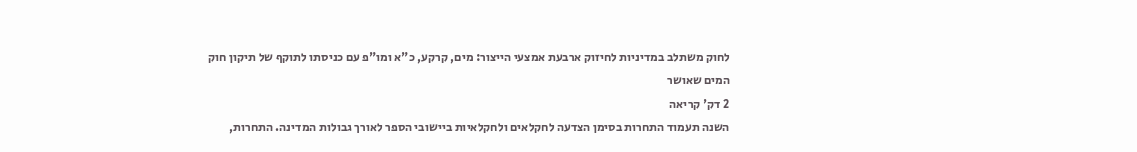לחוק משתלב במדיניות לחיזוק ארבעת אמצעי הייצור: מים, קרקע, כ"א ומו"פ עם כניסתו לתוקף של תיקון חוק המים שאושר
2 דק' קריאה
השנה תעמוד התחרות בסימן הצדעה לחקלאים ולחקלאיות ביישובי הספר לאורך גבולות המדינה. התחרות,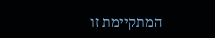המתקיימת זו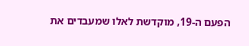הפעם ה-19, מוקדשת לאלו שמעבדים את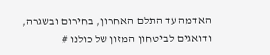האדמה עד התלם האחרון, בחירום ובשגרה, ודואגים לביטחון המזון של כולנו #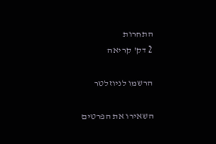התחרות
2 דק' קריאה

הרשמו לניוזלטר

השאירו את הפרטים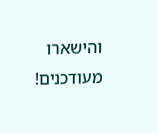והישארו מעודכנים!